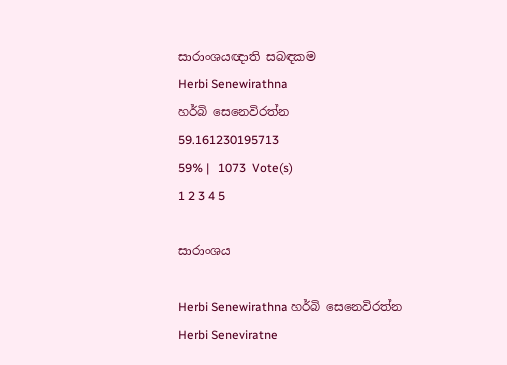සාරාංශයඥාති සබඳකම
Herbi Senewirathna
හර්බි සෙනෙවිරත්න
59.161230195713
59% |   1073  Vote(s)
1 2 3 4 5

සාරාංශය

Herbi Senewirathna හර්බි සෙනෙවිරත්න
Herbi Seneviratne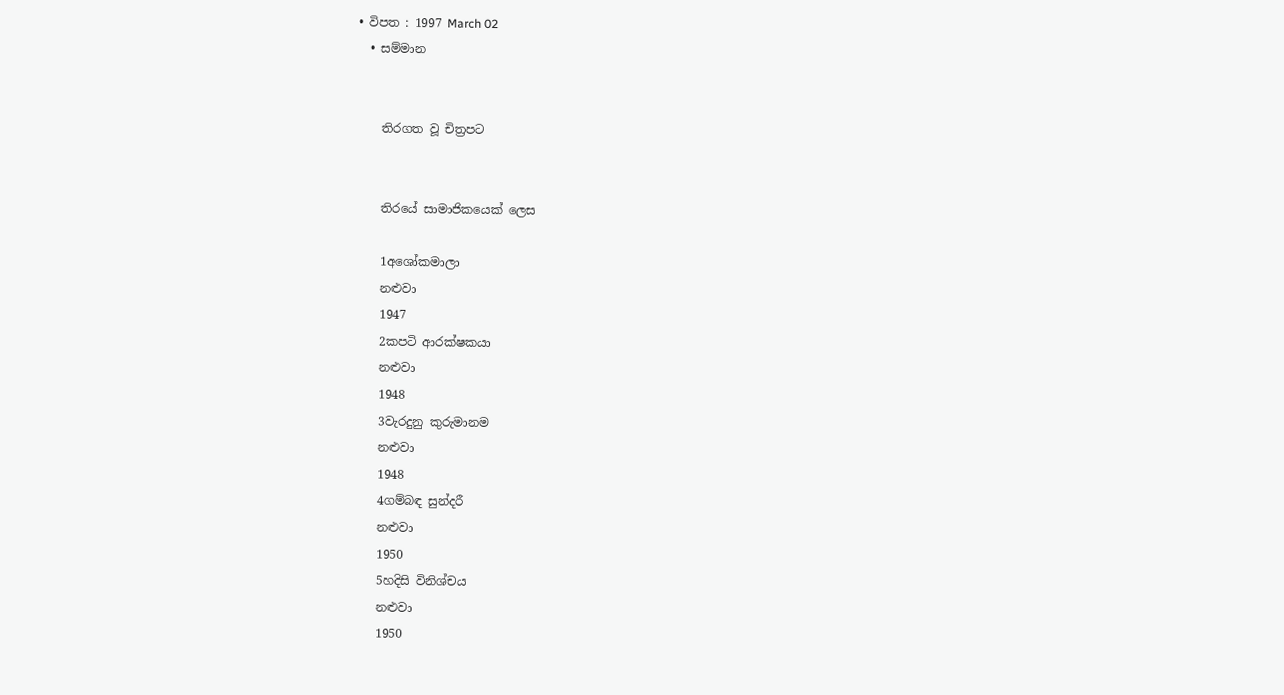• විපත : 1997 March 02
  • සම්මාන


    තිරගත වූ චිත්‍රපට


    තිරයේ සාමාජිකයෙක් ලෙස

    1අශෝකමාලා
    නළුවා
    1947
    2කපටි ආරක්ෂකයා
    නළුවා
    1948
    3වැරදුනු කුරුමානම
    නළුවා
    1948
    4ගම්බඳ සුන්දරී
    නළුවා
    1950
    5හදිසි විනිශ්චය
    නළුවා
    1950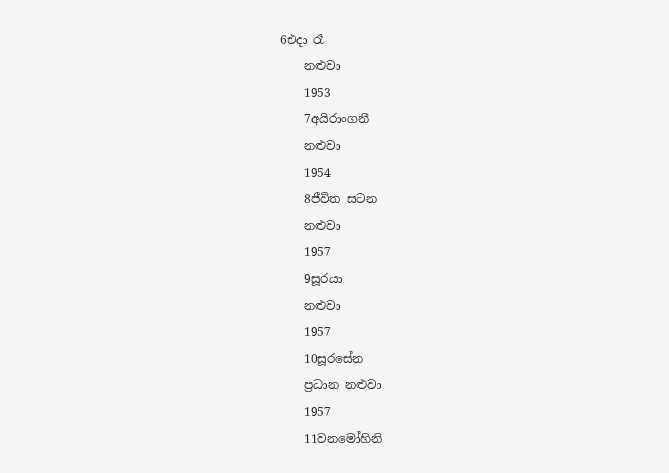6එදා රෑ
    නළුවා
    1953
    7අයිරාංගනී
    නළුවා
    1954
    8ජීවිත සටන
    නළුවා
    1957
    9සූරයා
    නළුවා
    1957
    10සූරසේන
    ප්‍රධාන නළුවා
    1957
    11වනමෝහිනි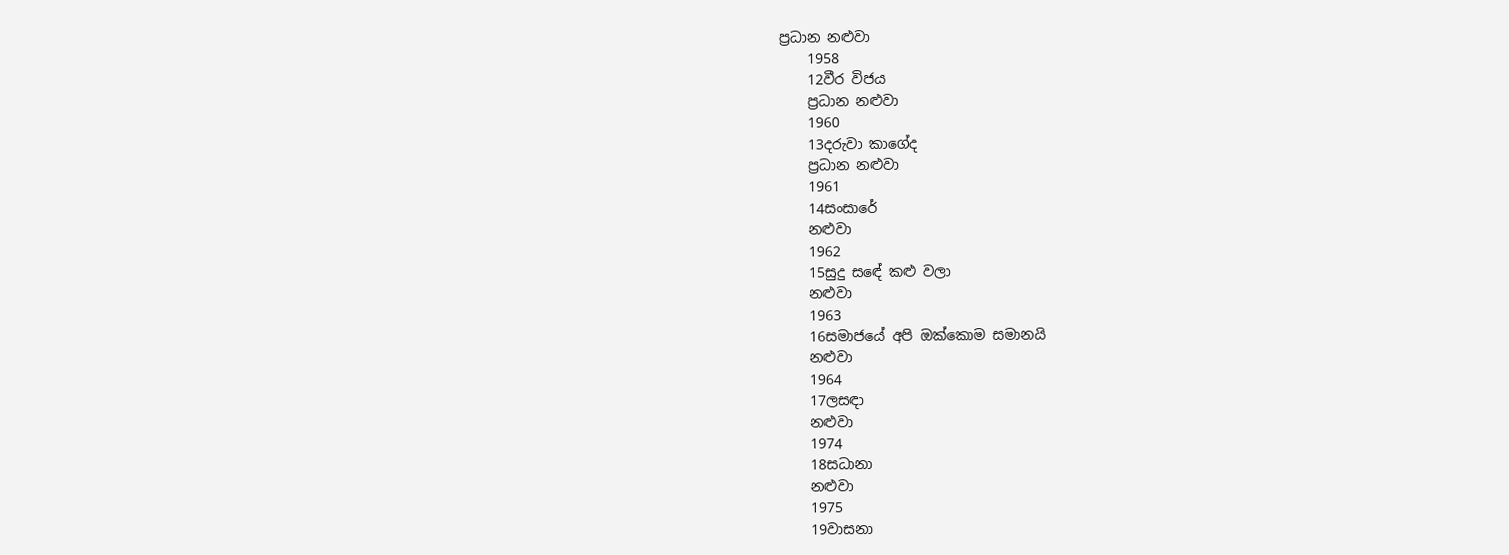ප්‍රධාන නළුවා
    1958
    12වීර විජය
    ප්‍රධාන නළුවා
    1960
    13දරුවා කාගේද
    ප්‍රධාන නළුවා
    1961
    14සංසාරේ
    නළුවා
    1962
    15සුදු සඳේ කළු වලා
    නළුවා
    1963
    16සමාජයේ අපි ඔක්කොම සමානයි
    නළුවා
    1964
    17ලසඳා
    නළුවා
    1974
    18සධානා
    නළුවා
    1975
    19වාසනා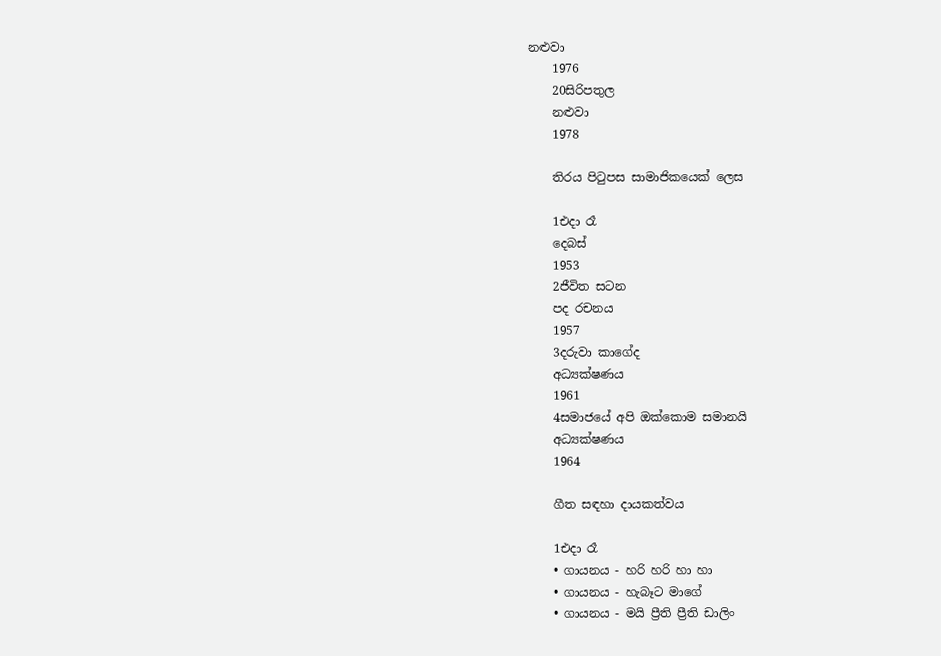නළුවා
    1976
    20සිරිපතුල
    නළුවා
    1978

    තිරය පිටුපස සාමාජිකයෙක් ලෙස

    1එදා රෑ
    දෙබස්
    1953
    2ජීවිත සටන
    පද රචනය
    1957
    3දරුවා කාගේද
    අධ්‍යක්ෂණය
    1961
    4සමාජයේ අපි ඔක්කොම සමානයි
    අධ්‍යක්ෂණය
    1964

    ගීත සඳහා දායකත්වය

    1එදා රෑ
    • ගායනය - හරි හරි හා හා
    • ගායනය - හැබෑට මාගේ
    • ගායනය - මයි ප්‍රීති ප්‍රීති ඩාලිං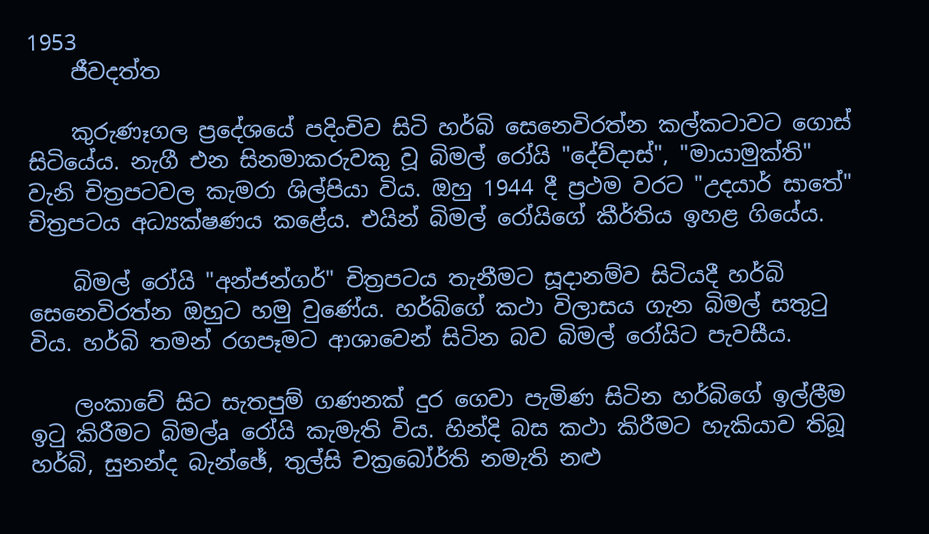1953
    ජීවදත්ත

    කුරුණෑගල ප්‍රදේශයේ පදිංචිව සිටි හර්බි සෙනෙවිරත්න කල්කටාවට ගොස්‌ සිටියේය. නැගී එන සිනමාකරුවකු වූ බිමල් රෝයි "දේව්දාස්‌", "මායාමුක්‌ති" වැනි චිත්‍රපටවල කැමරා ශිල්පියා විය. ඔහු 1944 දී ප්‍රථම වරට "උදයාර් සාතේ" චිත්‍රපටය අධ්‍යක්‌ෂණය කළේය. එයින් බිමල් රෝයිගේ කීර්තිය ඉහළ ගියේය.

    බිමල් රෝයි "අන්ජන්ගර්" චිත්‍රපටය තැනීමට සූදානම්ව සිටියදී හර්බි සෙනෙවිරත්න ඔහුට හමු වුණේය. හර්බිගේ කථා විලාසය ගැන බිමල් සතුටු විය. හර්බි තමන් රගපෑමට ආශාවෙන් සිටින බව බිමල් රෝයිට පැවසීය.

    ලංකාවේ සිට සැතපුම් ගණනක්‌ දුර ගෙවා පැමිණ සිටින හර්බිගේ ඉල්ලීම ඉටු කිරීමට බිමල්a රෝයි කැමැති විය. හින්දි බස කථා කිරීමට හැකියාව තිබූ හර්බි, සුනන්ද බැන්ඡේ, තුල්සි චක්‍රබෝර්ති නමැති නළු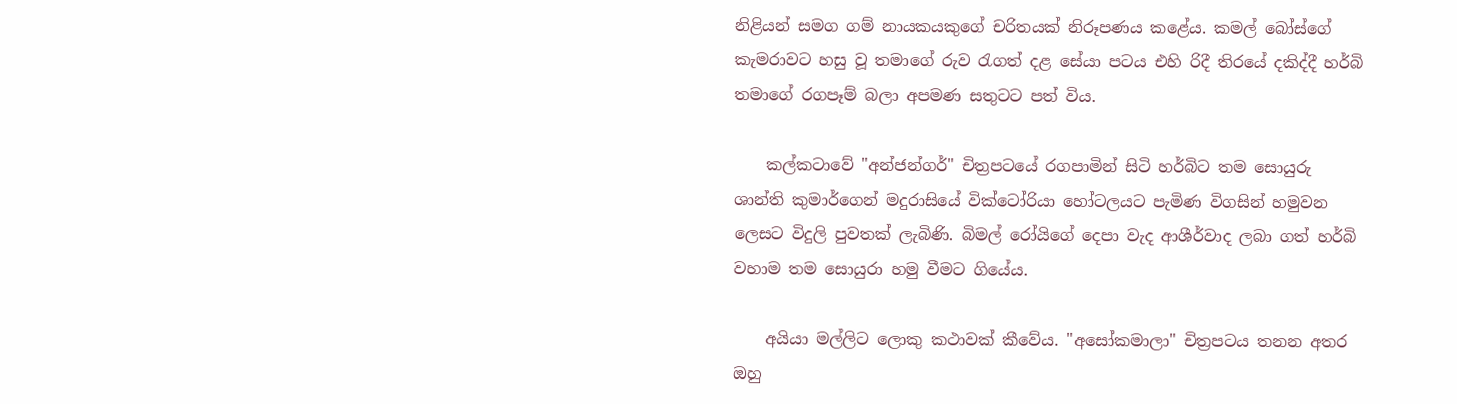නිළියන් සමග ගම් නායකයකුගේ චරිතයක්‌ නිරූපණය කළේය. කමල් බෝස්‌ගේ කැමරාවට හසු වූ තමාගේ රුව රැගත් දළ සේයා පටය එහි රිදී තිරයේ දකිද්දී හර්බි තමාගේ රගපෑම් බලා අපමණ සතුටට පත් විය.

    කල්කටාවේ "අන්ජන්ගර්" චිත්‍රපටයේ රගපාමින් සිටි හර්බිට තම සොයුරු ශාන්ති කුමාර්ගෙන් මදුරාසියේ වික්‌ටෝරියා හෝටලයට පැමිණ විගසින් හමුවන ලෙසට විදුලි පුවතක්‌ ලැබිණි. බිමල් රෝයිගේ දෙපා වැද ආශීර්වාද ලබා ගත් හර්බි වහාම තම සොයුරා හමු වීමට ගියේය.

    අයියා මල්ලිට ලොකු කථාවක්‌ කීවේය. "අසෝකමාලා" චිත්‍රපටය තනන අතර ඔහු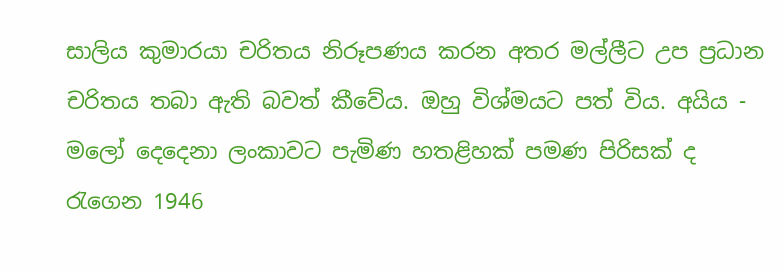සාලිය කුමාරයා චරිතය නිරූපණය කරන අතර මල්ලීට උප ප්‍රධාන චරිතය තබා ඇති බවත් කීවේය. ඔහු විශ්මයට පත් විය. අයිය - මලෝ දෙදෙනා ලංකාවට පැමිණ හතළිහක්‌ පමණ පිරිසක්‌ ද රැගෙන 1946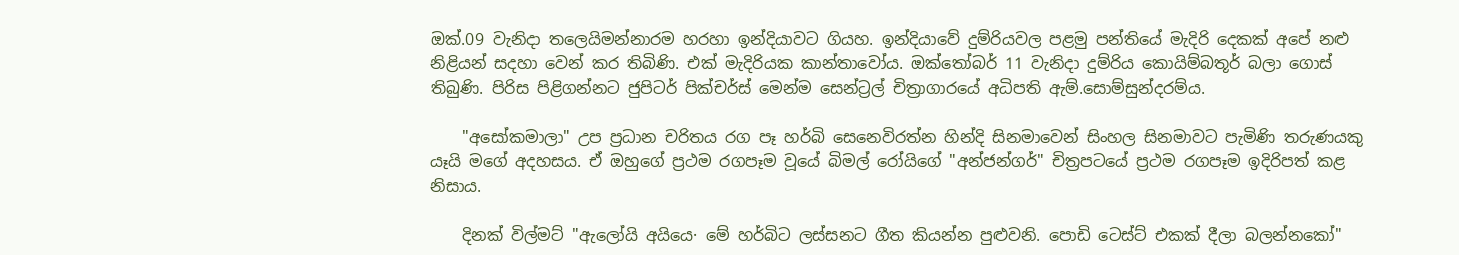ඔක්‌.09 වැනිදා තලෙයිමන්නාරම හරහා ඉන්දියාවට ගියහ. ඉන්දියාවේ දුම්රියවල පළමු පන්තියේ මැදිරි දෙකක්‌ අපේ නළු නිළියන් සදහා වෙන් කර තිබිණි. එක්‌ මැදිරියක කාන්තාවෝය. ඔක්‌තෝබර් 11 වැනිදා දුම්රිය කොයිම්බතූර් බලා ගොස්‌ තිබුණි. පිරිස පිළිගන්නට ජුපිටර් පික්‌චර්ස්‌ මෙන්ම සෙන්ට්‍රල් චිත්‍රාගාරයේ අධිපති ඇම්.සොම්සුන්දරම්ය.

    "අසෝකමාලා" උප ප්‍රධාන චරිතය රග පෑ හර්බි සෙනෙවිරත්න හින්දි සිනමාවෙන් සිංහල සිනමාවට පැමිණි තරුණයකු යෑයි මගේ අදහසය. ඒ ඔහුගේ ප්‍රථම රගපෑම වූයේ බිමල් රෝයිගේ "අන්ජන්ගර්" චිත්‍රපටයේ ප්‍රථම රගපෑම ඉදිරිපත් කළ නිසාය.

    දිනක්‌ විල්මට්‌ "ඇලෝයි අයියෙ· මේ හර්බිට ලස්‌සනට ගීත කියන්න පුළුවනි. පොඩි ටෙස්‌ට්‌ එකක්‌ දීලා බලන්නකෝ"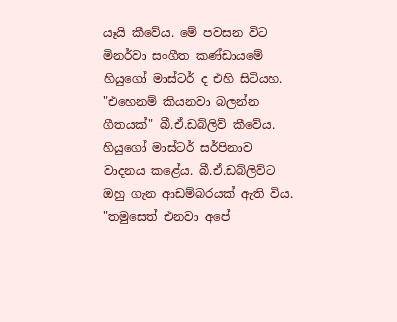යෑයි කීවේය. මේ පවසන විට මිනර්වා සංගීත කණ්‌ඩායමේ හියුගෝ මාස්‌ටර් ද එහි සිටියහ. "එහෙනම් කියනවා බලන්න ගීතයක්‌" බී.ඒ.ඩබ්ලිව් කීවේය. හියුගෝ මාස්‌ටර් සර්පිනාව වාදනය කළේය. බී.ඒ.ඩබ්ලිව්ට ඔහු ගැන ආඩම්බරයක්‌ ඇති විය. "තමුසෙත් එනවා අපේ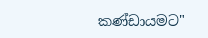කණ්‌ඩායමට"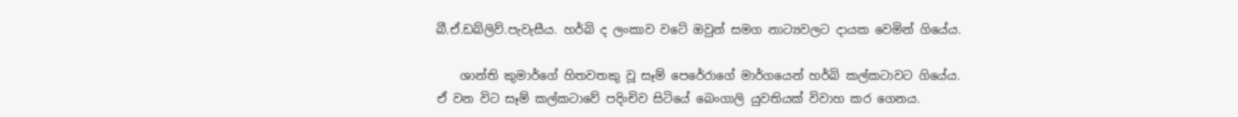බී.ඒ.ඩබ්ලිව්.පැවැසීය. හර්බි ද ලංකාව වටේ ඔවුන් සමග නාට්‍යවලට දායක වෙමින් ගියේය.

    ශාන්ති කුමාර්ගේ හිතවතකු වූ සෑම් පෙරේරාගේ මාර්ගයෙන් හර්බි කල්කටාවට ගියේය. ඒ වන විට සෑම් කල්කටාවේ පදිංචිව සිටියේ බෙංගාලි යුවතියක්‌ විවාහ කර ගෙනය.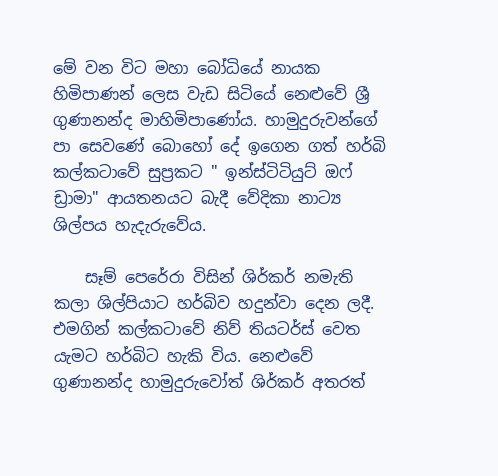මේ වන විට මහා බෝධියේ නායක හිමිපාණන් ලෙස වැඩ සිටියේ නෙළුවේ ශ්‍රී ගුණානන්ද මාහිමිපාණෝය. හාමුදුරුවන්ගේ පා සෙවණේ බොහෝ දේ ඉගෙන ගත් හර්බි කල්කටාවේ සුප්‍රකට " ඉන්ස්‌ටිටියුට්‌ ඔෆ් ඩ්‍රාමා" ආයතනයට බැදී වේදිකා නාට්‍ය ශිල්පය හැදැරුවේය.

    සෑම් පෙරේරා විසින් ශිර්කර් නමැති කලා ශිල්පියාට හර්බිව හදුන්වා දෙන ලදී. එමගින් කල්කටාවේ නිව් තියටර්ස්‌ වෙත යැමට හර්බිට හැකි විය. නෙළුවේ ගුණානන්ද හාමුදුරුවෝත් ශිර්කර් අතරත්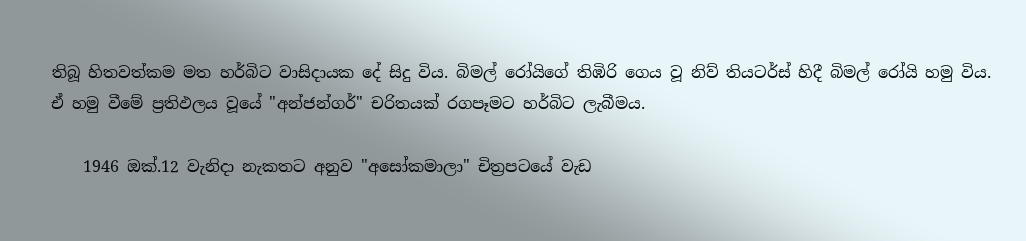තිබූ හිතවත්කම මත හර්බිට වාසිදායක දේ සිදු විය. බිමල් රෝයිගේ තිඹිරි ගෙය වූ නිව් තියටර්ස්‌ හිදී බිමල් රෝයි හමු විය. ඒ හමු වීමේ ප්‍රතිඵලය වූයේ "අන්ජන්ගර්" චරිතයක්‌ රගපෑමට හර්බිට ලැබීමය.

    1946 ඔක්‌.12 වැනිදා නැකතට අනුව "අසෝකමාලා" චිත්‍රපටයේ වැඩ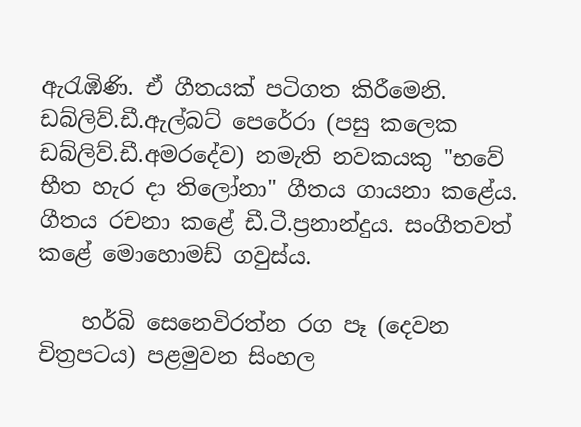ඇරැඹිණි. ඒ ගීතයක්‌ පටිගත කිරීමෙනි. ඩබ්ලිව්.ඩී.ඇල්බට්‌ පෙරේරා (පසු කලෙක ඩබ්ලිව්.ඩී.අමරදේව) නමැති නවකයකු "භවේ භීත හැර දා තිලෝනා" ගීතය ගායනා කළේය. ගීතය රචනා කළේ ඩී.ටී.ප්‍රනාන්දුය. සංගීතවත් කළේ මොහොමඩ් ගවුස්‌ය.

    හර්බි සෙනෙවිරත්න රග පෑ (දෙවන චිත්‍රපටය) පළමුවන සිංහල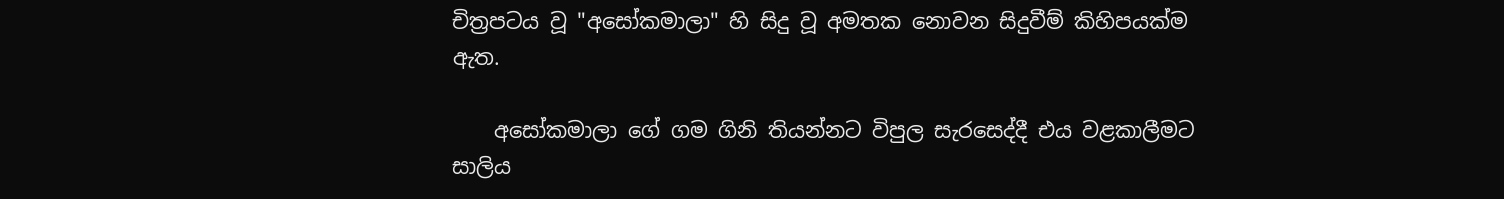චිත්‍රපටය වූ "අසෝකමාලා" හි සිදු වූ අමතක නොවන සිදුවීම් කිහිපයක්‌ම ඇත.

    අසෝකමාලා ගේ ගම ගිනි තියන්නට විපුල සැරසෙද්දී එය වළකාලීමට සාලිය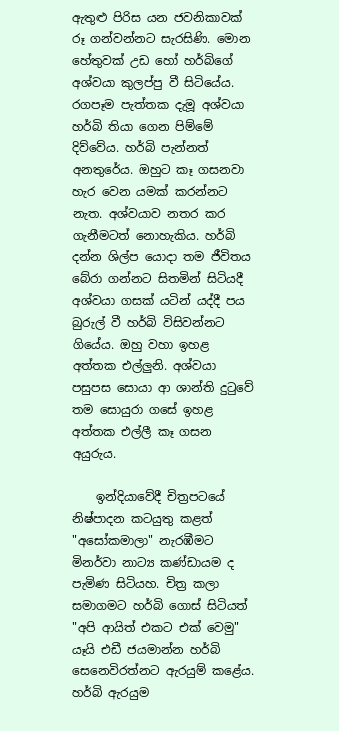ඇතුළු පිරිස යන ජවනිකාවක්‌ රූ ගන්වන්නට සැරසිණි. මොන හේතුවක්‌ උඩ හෝ හර්බිගේ අශ්වයා කුලප්පු වී සිටියේය. රගපෑම පැත්තක දැමූ අශ්වයා හර්බි තියා ගෙන පිම්මේ දිව්වේය. හර්බි පැන්නත් අනතුරේය. ඔහුට කෑ ගසනවා හැර වෙන යමක්‌ කරන්නට නැත. අශ්වයාව නතර කර ගැනීමටත් නොහැකිය. හර්බි දන්න ශිල්ප යොදා තම ජීවිතය බේරා ගන්නට සිතමින් සිටියදී අශ්වයා ගසක්‌ යටින් යද්දී පය බුරුල් වී හර්බි විසිවන්නට ගියේය. ඔහු වහා ඉහළ අත්තක එල්ලුනි. අශ්වයා පසුපස සොයා ආ ශාන්ති දුටුවේ තම සොයුරා ගසේ ඉහළ අත්තක එල්ලී කෑ ගසන අයුරුය.

    ඉන්දියාවේදී චිත්‍රපටයේ නිෂ්පාදන කටයුතු කළත් "අසෝකමාලා" නැරඹීමට මිනර්වා නාට්‍ය කණ්‌ඩායම ද පැමිණ සිටියහ. චිත්‍ර කලා සමාගමට හර්බි ගොස්‌ සිටියත් "අපි ආයිත් එකට එක්‌ වෙමු" යෑයි එඩී ජයමාන්න හර්බි සෙනෙවිරත්නට ඇරයුම් කළේය. හර්බි ඇරයුම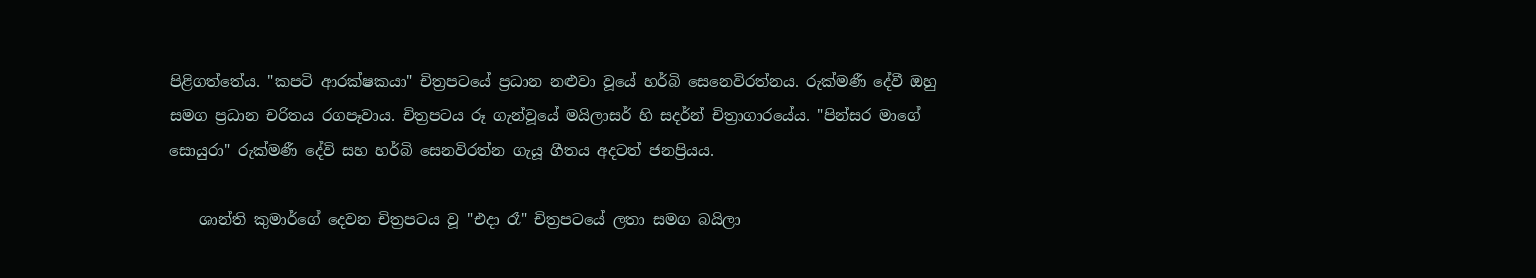පිළිගත්තේය. "කපටි ආරක්‌ෂකයා" චිත්‍රපටයේ ප්‍රධාන නළුවා වූයේ හර්බි සෙනෙවිරත්නය. රුක්‌මණී දේවී ඔහු සමග ප්‍රධාන චරිතය රගපෑවාය. චිත්‍රපටය රූ ගැන්වූයේ මයිලාසර් හි සදර්න් චිත්‍රාගාරයේය. "පින්සර මාගේ සොයුරා" රුක්‌මණී දේවි සහ හර්බි සෙනවිරත්න ගැයූ ගීතය අදටත් ජනප්‍රියය.

    ශාන්ති කුමාර්ගේ දෙවන චිත්‍රපටය වූ "එදා රෑ" චිත්‍රපටයේ ලතා සමග බයිලා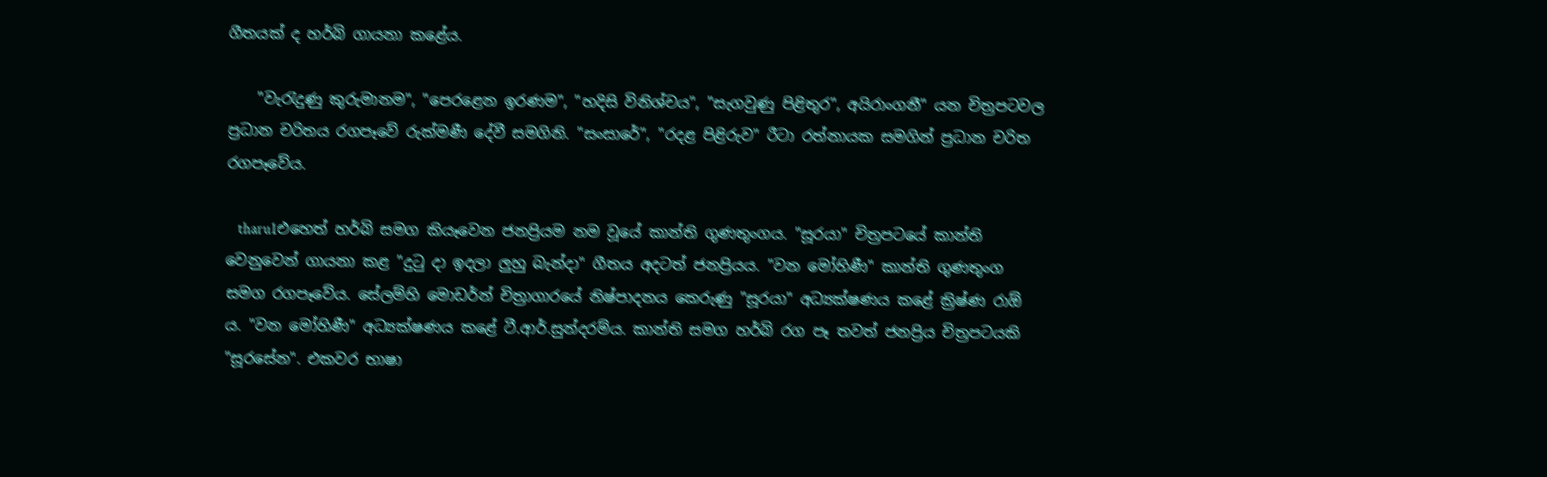ගීතයක්‌ ද හර්බි ගායනා කළේය.

    "වැරැදුණු කුරුමානම", "පෙරළෙන ඉරණම", "හදිසි විනිශ්චය", "සැගවුණු පිළිතුර", අයිරාංගනී" යන චිත්‍රපටවල ප්‍රධාන චරිතය රගපෑවේ රුක්‌මණී දේවී සමගිනි. "සංසාරේ", "රදළ පිළිරුව" රීටා රත්නායක සමගින් ප්‍රධාන චරිත රගපෑවේය.

    tharu1එහෙත් හර්බි සමග කියෑවෙන ජනප්‍රියම නම වූයේ කාන්ති ගුණතුංගය. "සූරයා" චිත්‍රපටයේ කාන්ති වෙනුවෙන් ගායනා කළ "දුටු දා ඉදලා ලුහු බැන්දා" ගීතය අදටත් ජනප්‍රියය. "වන මෝහිණී" කාන්ති ගුණතුංග සමග රගපෑවේය. සේලම්හි මොඩර්න් චිත්‍රාගාරයේ නිෂ්පාදනය කෙරුණු "සූරයා" අධ්‍යක්‌ෂණය කළේ ක්‍රිෂ්ණ රාඕ ය. "වන මෝහිණී" අධ්‍යක්‌ෂණය කළේ ටී.ආර්.සුන්දරම්ය. කාන්ති සමග හර්බි රග පෑ තවත් ජනප්‍රිය චිත්‍රපටයකි "සූරසේන". එකවර භාෂා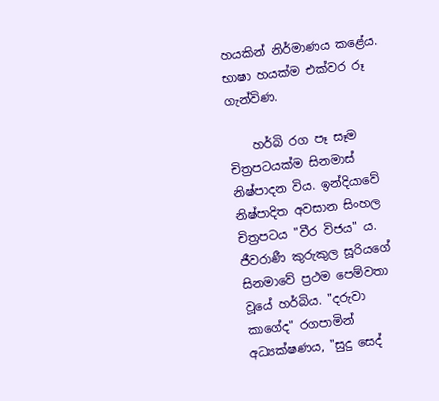හයකින් නිර්මාණය කළේය. භාෂා හයක්‌ම එක්‌වර රූ ගැන්විණ.

    හර්බි රග පෑ සෑම චිත්‍රපටයක්‌ම සිනමාස්‌ නිෂ්පාදන විය. ඉන්දියාවේ නිෂ්පාදිත අවසාන සිංහල චිත්‍රපටය "වීර විජය" ය. ජීවරාණී කුරුකුල සූරියගේ සිනමාවේ ප්‍රථම පෙම්වතා වූයේ හර්බිය. "දරුවා කාගේද" රගපාමින් අධ්‍යක්‌ෂණය, "සුදු සෙද්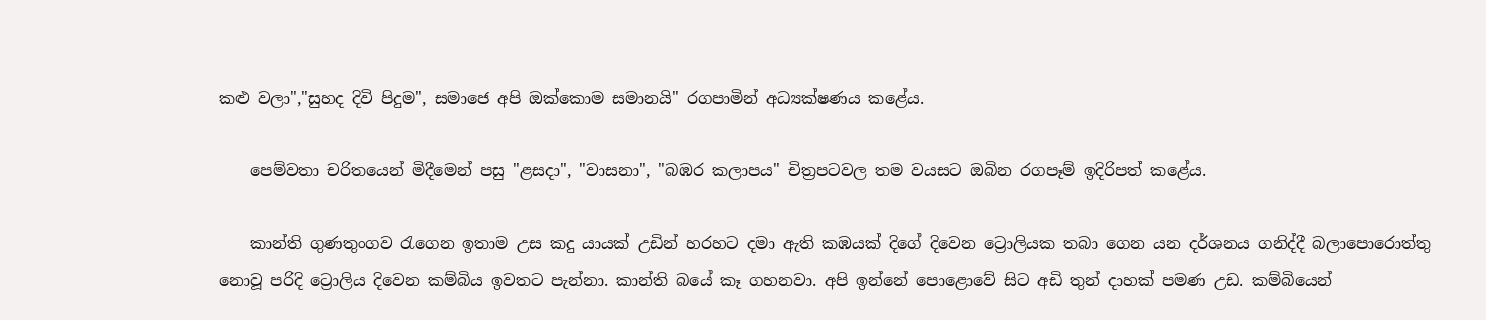කළු වලා","සුහද දිවි පිදුම", සමාජෙ අපි ඔක්‌කොම සමානයි" රගපාමින් අධ්‍යක්‌ෂණය කළේය.

    පෙම්වතා චරිතයෙන් මිදීමෙන් පසු "ළසදා", "වාසනා", "බඹර කලාපය" චිත්‍රපටවල තම වයසට ඔබින රගපෑම් ඉදිරිපත් කළේය.

    කාන්ති ගුණතුංගව රැගෙන ඉතාම උස කදු යායක්‌ උඩින් හරහට දමා ඇති කඹයක්‌ දිගේ දිවෙන ට්‍රොලියක තබා ගෙන යන දර්ශනය ගනිද්දී බලාපොරොත්තු නොවූ පරිදි ට්‍රොලිය දිවෙන කම්බිය ඉවතට පැන්නා. කාන්ති බයේ කෑ ගහනවා. අපි ඉන්නේ පොළොවේ සිට අඩි තුන් දාහක්‌ පමණ උඩ. කම්බියෙන්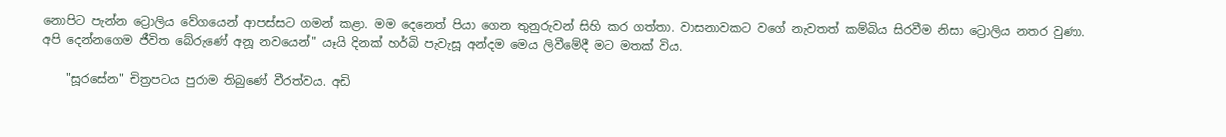නොපිට පැන්න ට්‍රොලිය වේගයෙන් ආපස්‌සට ගමන් කළා. මම දෙනෙත් පියා ගෙන තුනුරුවන් සිහි කර ගත්තා. වාසනාවකට වගේ නැවතත් කම්බිය සිරවීම නිසා ට්‍රොලිය නතර වුණා. අපි දෙන්නගෙම ජීවිත බේරුණේ අනූ නවයෙන්" යෑයි දිනක්‌ හර්බි පැවැසූ අන්දම මෙය ලිවීමේදී මට මතක්‌ විය.

    "සූරසේන" චිත්‍රපටය පුරාම තිබුණේ වීරත්වය. අඩි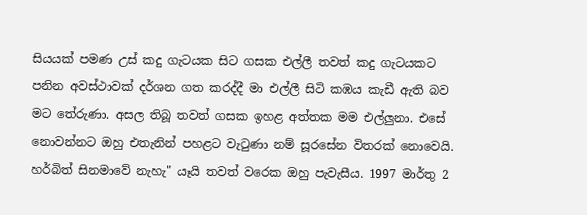සියයක්‌ පමණ උස්‌ කදු ගැටයක සිට ගසක එල්ලී තවත් කදු ගැටයකට පනින අවස්‌ථාවක්‌ දර්ශන ගත කරද්දී මා එල්ලී සිටි කඹය කැඩී ඇති බව මට තේරුණා. අසල තිබූ තවත් ගසක ඉහළ අත්තක මම එල්ලුනා. එසේ නොවන්නට ඔහු එතැනින් පහළට වැටුණා නම් සූරසේන විතරක්‌ නොවෙයි. හර්බිත් සිනමාවේ නැහැ" යෑයි තවත් වරෙක ඔහු පැවැසීය. 1997 මාර්තු 2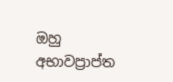ඔහු අභාවප්‍රාප්ත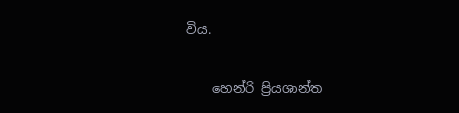විය.

    හෙන්රි ප්‍රියශාන්ත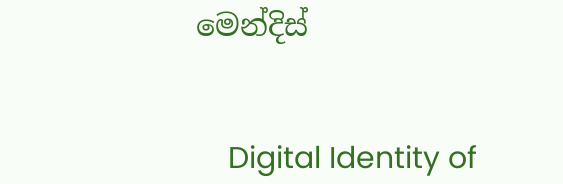මෙන්දිස්‌


    Digital Identity of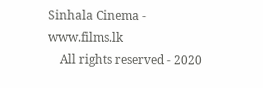Sinhala Cinema - www.films.lk
    All rights reserved - 2020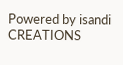Powered by isandi CREATIONS